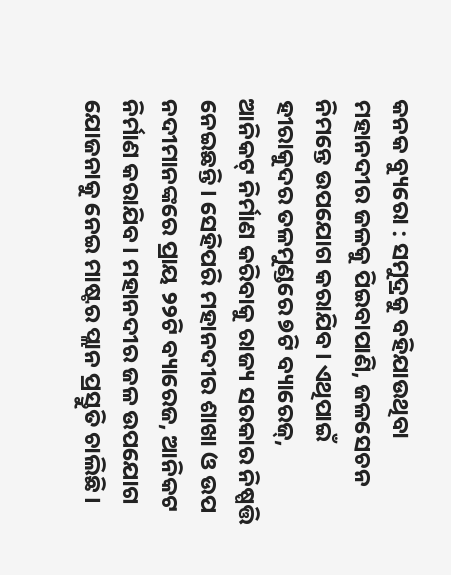କନକ ବ୍ୟୁରୋ : ସମୁଦ୍ରକୁ ବହିଯାଉଥିବା ମହାନଦୀର ଜଳକୁ ପିଇବାପାଣି, ଜଳସେଚନ ନିମନ୍ତେ ଉପଯୋଗ କରାଯିବ। ଏଥିପାଇଁ ହୀରାକୁଦର ତଳମୁଣ୍ଡରେ ୭ଟି ବ୍ୟାରେଜ୍, ଆନିକଟ୍ ନିର୍ମାଣ କରିବାକୁ ରାଜ୍ୟ ସରକାର ନିଷ୍ପତ୍ତି ନେଇଛନ୍ତି। ସେହିପରି ମହାନଦୀର ଶାଖା ଓ ଉପ ନଦୀମାନଙ୍କରେ ପ୍ରାୟ ୨୨ଟି ବ୍ୟାରେଜ, ଆନିକଟ ନିର୍ମାଣ କରାଯିବ। ମହାନଦୀର ଜଳ ଉପଯୋଗ ଯୋଜନାକୁ ନେଇ ମାଷ୍ଟର ପ୍ଲାନ ପ୍ରସ୍ତୁତି ଚାଲିଛି।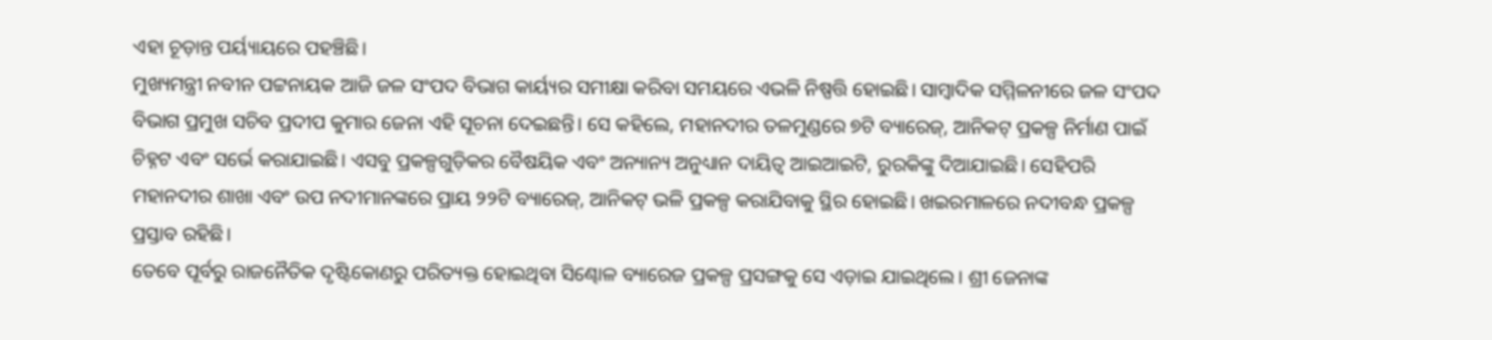ଏହା ଚୂଡ଼ାନ୍ତ ପର୍ୟ୍ୟାୟରେ ପହଞ୍ଚିଛି।
ମୁଖ୍ୟମନ୍ତ୍ରୀ ନବୀନ ପଟ୍ଟନାୟକ ଆଜି ଜଳ ସଂପଦ ବିଭାଗ କାର୍ୟ୍ୟର ସମୀକ୍ଷା କରିବା ସମୟରେ ଏଭଳି ନିଷ୍ପତ୍ତି ହୋଇଛି। ସାମ୍ବାଦିକ ସମ୍ମିଳନୀରେ ଜଳ ସଂପଦ ବିଭାଗ ପ୍ରମୁଖ ସଚିବ ପ୍ରଦୀପ କୁମାର ଜେନା ଏହି ସୂଚନା ଦେଇଛନ୍ତି। ସେ କହିଲେ, ମହାନଦୀର ତଳମୁଣ୍ଡରେ ୭ଟି ବ୍ୟାରେଜ୍, ଆନିକଟ୍ ପ୍ରକଳ୍ପ ନିର୍ମାଣ ପାଇଁ ଚିହ୍ନଟ ଏବଂ ସର୍ଭେ କରାଯାଇଛି। ଏସବୁ ପ୍ରକଳ୍ପଗୁଡ଼ିକର ବୈଷୟିକ ଏବଂ ଅନ୍ୟାନ୍ୟ ଅନୁଧ୍ୟାନ ଦାୟିତ୍ୱ ଆଇଆଇଟି, ରୁରକିଙ୍କୁ ଦିଆଯାଇଛି। ସେହିପରି ମହାନଦୀର ଶାଖା ଏବଂ ଉପ ନଦୀମାନଙ୍କରେ ପ୍ରାୟ ୨୨ଟି ବ୍ୟାରେଜ୍, ଆନିକଟ୍ ଭଳି ପ୍ରକଳ୍ପ କରାଯିବାକୁ ସ୍ଥିର ହୋଇଛି। ଖଇରମାଳରେ ନଦୀବନ୍ଧ ପ୍ରକଳ୍ପ ପ୍ରସ୍ତାବ ରହିଛି।
ତେବେ ପୂର୍ବରୁ ରାଜନୈତିକ ଦୃଷ୍ଟିକୋଣରୁ ପରିତ୍ୟକ୍ତ ହୋଇଥିବା ସିଣ୍ଢୋଳ ବ୍ୟାରେଜ ପ୍ରକଳ୍ପ ପ୍ରସଙ୍ଗକୁ ସେ ଏଡ଼ାଇ ଯାଇଥିଲେ। ଶ୍ରୀ ଜେନାଙ୍କ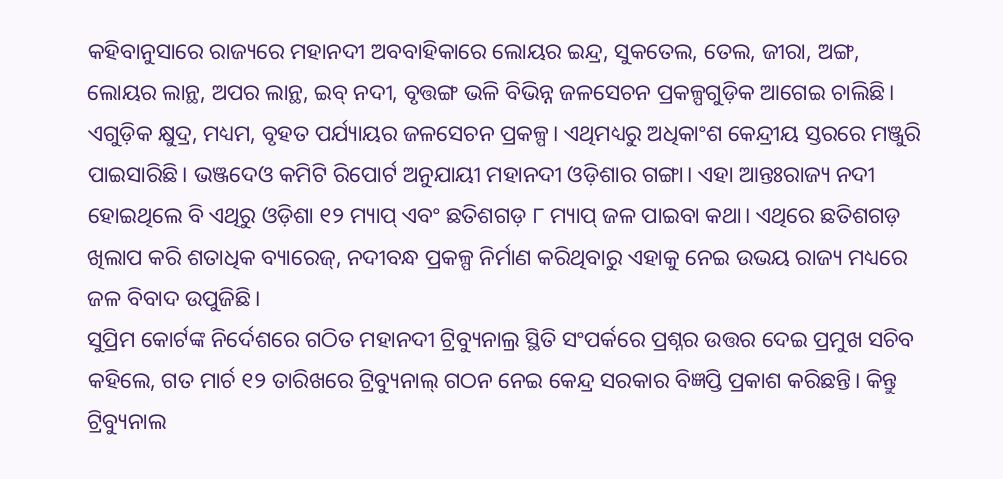କହିବାନୁସାରେ ରାଜ୍ୟରେ ମହାନଦୀ ଅବବାହିକାରେ ଲୋୟର ଇନ୍ଦ୍ର, ସୁକତେଲ, ତେଲ, ଜୀରା, ଅଙ୍ଗ, ଲୋୟର ଲାନ୍ଥ, ଅପର ଲାନ୍ଥ, ଇବ୍ ନଦୀ, ବୃତ୍ତଙ୍ଗ ଭଳି ବିଭିନ୍ନ ଜଳସେଚନ ପ୍ରକଳ୍ପଗୁଡ଼ିକ ଆଗେଇ ଚାଲିଛି। ଏଗୁଡ଼ିକ କ୍ଷୁଦ୍ର, ମଧ୍ୟମ, ବୃହତ ପର୍ଯ୍ୟାୟର ଜଳସେଚନ ପ୍ରକଳ୍ପ। ଏଥିମଧ୍ୟରୁ ଅଧିକାଂଶ କେନ୍ଦ୍ରୀୟ ସ୍ତରରେ ମଞ୍ଜୁରି ପାଇସାରିଛି। ଭଞ୍ଜଦେଓ କମିଟି ରିପୋର୍ଟ ଅନୁଯାୟୀ ମହାନଦୀ ଓଡ଼ିଶାର ଗଙ୍ଗା। ଏହା ଆନ୍ତଃରାଜ୍ୟ ନଦୀ ହୋଇଥିଲେ ବି ଏଥିରୁ ଓଡ଼ିଶା ୧୨ ମ୍ୟାପ୍ ଏବଂ ଛତିଶଗଡ଼ ୮ ମ୍ୟାପ୍ ଜଳ ପାଇବା କଥା। ଏଥିରେ ଛତିଶଗଡ଼ ଖିଲାପ କରି ଶତାଧିକ ବ୍ୟାରେଜ୍, ନଦୀବନ୍ଧ ପ୍ରକଳ୍ପ ନିର୍ମାଣ କରିଥିବାରୁ ଏହାକୁ ନେଇ ଉଭୟ ରାଜ୍ୟ ମଧ୍ୟରେ ଜଳ ବିବାଦ ଉପୁଜିଛି।
ସୁପ୍ରିମ କୋର୍ଟଙ୍କ ନିର୍ଦେଶରେ ଗଠିତ ମହାନଦୀ ଟ୍ରିବ୍ୟୁନାଲ୍ର ସ୍ଥିତି ସଂପର୍କରେ ପ୍ରଶ୍ନର ଉତ୍ତର ଦେଇ ପ୍ରମୁଖ ସଚିବ କହିଲେ, ଗତ ମାର୍ଚ ୧୨ ତାରିଖରେ ଟ୍ରିବ୍ୟୁନାଲ୍ ଗଠନ ନେଇ କେନ୍ଦ୍ର ସରକାର ବିଜ୍ଞପ୍ତି ପ୍ରକାଶ କରିଛନ୍ତି। କିନ୍ତୁ ଟ୍ରିବ୍ୟୁନାଲ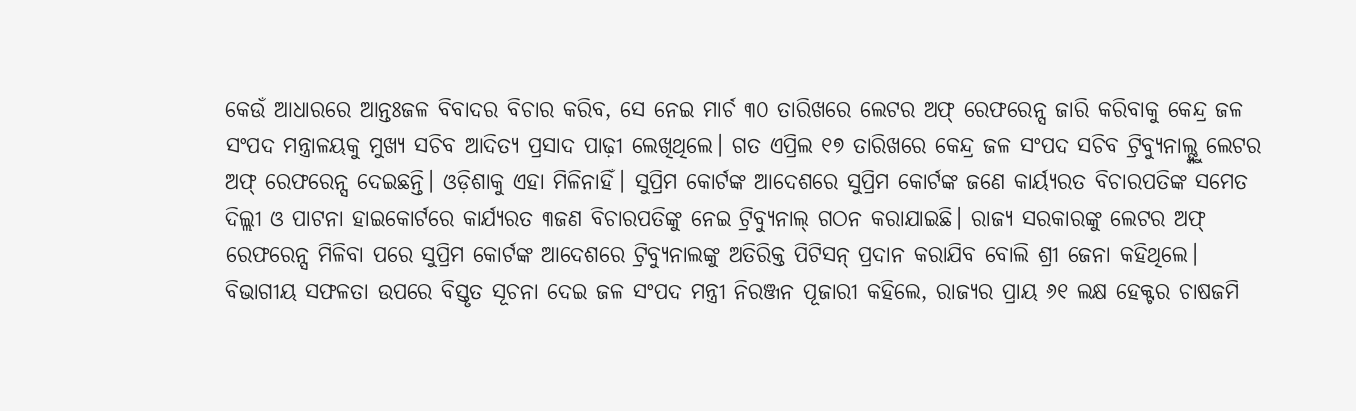କେଉଁ ଆଧାରରେ ଆନ୍ତଃଜଳ ବିବାଦର ବିଚାର କରିବ, ସେ ନେଇ ମାର୍ଚ ୩୦ ତାରିଖରେ ଲେଟର ଅଫ୍ ରେଫରେନ୍ସ ଜାରି କରିବାକୁ କେନ୍ଦ୍ର ଜଳ ସଂପଦ ମନ୍ତ୍ରାଳୟକୁ ମୁଖ୍ୟ ସଚିବ ଆଦିତ୍ୟ ପ୍ରସାଦ ପାଢ଼ୀ ଲେଖିଥିଲେ। ଗତ ଏପ୍ରିଲ ୧୭ ତାରିଖରେ କେନ୍ଦ୍ର ଜଳ ସଂପଦ ସଚିବ ଟ୍ରିବ୍ୟୁନାଲ୍ଙ୍କୁ ଲେଟର ଅଫ୍ ରେଫରେନ୍ସ ଦେଇଛନ୍ତି। ଓଡ଼ିଶାକୁ ଏହା ମିଳିନାହିଁ। ସୁପ୍ରିମ କୋର୍ଟଙ୍କ ଆଦେଶରେ ସୁପ୍ରିମ କୋର୍ଟଙ୍କ ଜଣେ କାର୍ୟ୍ୟରତ ବିଚାରପତିଙ୍କ ସମେତ ଦିଲ୍ଲୀ ଓ ପାଟନା ହାଇକୋର୍ଟରେ କାର୍ଯ୍ୟରତ ୩ଜଣ ବିଚାରପତିଙ୍କୁ ନେଇ ଟ୍ରିବ୍ୟୁନାଲ୍ ଗଠନ କରାଯାଇଛି। ରାଜ୍ୟ ସରକାରଙ୍କୁ ଲେଟର ଅଫ୍ ରେଫରେନ୍ସ ମିଳିବା ପରେ ସୁପ୍ରିମ କୋର୍ଟଙ୍କ ଆଦେଶରେ ଟ୍ରିବ୍ୟୁନାଲଙ୍କୁ ଅତିରିକ୍ତ ପିଟିସନ୍ ପ୍ରଦାନ କରାଯିବ ବୋଲି ଶ୍ରୀ ଜେନା କହିଥିଲେ।
ବିଭାଗୀୟ ସଫଳତା ଉପରେ ବିସ୍ତୃତ ସୂଚନା ଦେଇ ଜଳ ସଂପଦ ମନ୍ତ୍ରୀ ନିରଞ୍ଜନ ପୂଜାରୀ କହିଲେ, ରାଜ୍ୟର ପ୍ରାୟ ୬୧ ଲକ୍ଷ ହେକ୍ଟର ଚାଷଜମି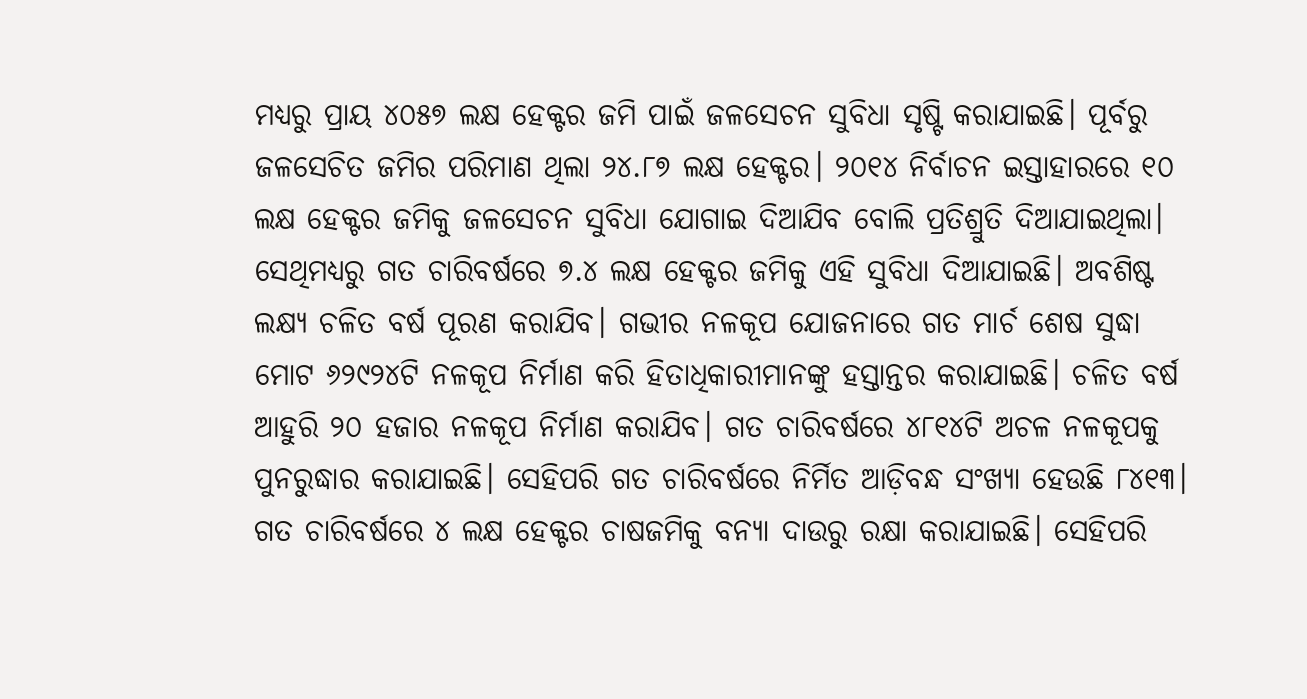ମଧ୍ୟରୁ ପ୍ରାୟ ୪୦୫୭ ଲକ୍ଷ ହେକ୍ଟର ଜମି ପାଇଁ ଜଳସେଚନ ସୁବିଧା ସୃଷ୍ଟି କରାଯାଇଛି। ପୂର୍ବରୁ ଜଳସେଚିତ ଜମିର ପରିମାଣ ଥିଲା ୨୪.୮୭ ଲକ୍ଷ ହେକ୍ଟର। ୨୦୧୪ ନିର୍ବାଚନ ଇସ୍ତାହାରରେ ୧୦ ଲକ୍ଷ ହେକ୍ଟର ଜମିକୁ ଜଳସେଚନ ସୁବିଧା ଯୋଗାଇ ଦିଆଯିବ ବୋଲି ପ୍ରତିଶ୍ରୁତି ଦିଆଯାଇଥିଲା। ସେଥିମଧ୍ୟରୁ ଗତ ଚାରିବର୍ଷରେ ୭.୪ ଲକ୍ଷ ହେକ୍ଟର ଜମିକୁ ଏହି ସୁବିଧା ଦିଆଯାଇଛି। ଅବଶିଷ୍ଟ ଲକ୍ଷ୍ୟ ଚଳିତ ବର୍ଷ ପୂରଣ କରାଯିବ। ଗଭୀର ନଳକୂପ ଯୋଜନାରେ ଗତ ମାର୍ଚ ଶେଷ ସୁଦ୍ଧା ମୋଟ ୬୨୯୨୪ଟି ନଳକୂପ ନିର୍ମାଣ କରି ହିତାଧିକାରୀମାନଙ୍କୁ ହସ୍ତାନ୍ତର କରାଯାଇଛି। ଚଳିତ ବର୍ଷ ଆହୁରି ୨୦ ହଜାର ନଳକୂପ ନିର୍ମାଣ କରାଯିବ। ଗତ ଚାରିବର୍ଷରେ ୪୮୧୪ଟି ଅଚଳ ନଳକୂପକୁ ପୁନରୁଦ୍ଧାର କରାଯାଇଛି। ସେହିପରି ଗତ ଚାରିବର୍ଷରେ ନିର୍ମିତ ଆଡ଼ିବନ୍ଧ ସଂଖ୍ୟା ହେଉଛି ୮୪୧୩।
ଗତ ଚାରିବର୍ଷରେ ୪ ଲକ୍ଷ ହେକ୍ଟର ଚାଷଜମିକୁ ବନ୍ୟା ଦାଉରୁ ରକ୍ଷା କରାଯାଇଛି। ସେହିପରି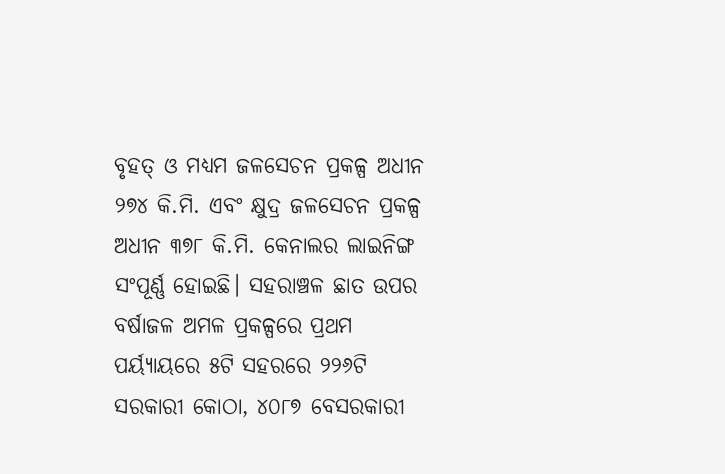ବୃହତ୍ ଓ ମଧ୍ୟମ ଜଳସେଚନ ପ୍ରକଳ୍ପ ଅଧୀନ ୨୭୪ କି.ମି. ଏବଂ କ୍ଷୁଦ୍ର ଜଳସେଚନ ପ୍ରକଳ୍ପ ଅଧୀନ ୩୭୮ କି.ମି. କେନାଲର ଲାଇନିଙ୍ଗ ସଂପୂର୍ଣ୍ଣ ହୋଇଛି। ସହରାଞ୍ଚଳ ଛାତ ଉପର ବର୍ଷାଜଳ ଅମଳ ପ୍ରକଳ୍ପରେ ପ୍ରଥମ ପର୍ୟ୍ୟାୟରେ ୫ଟି ସହରରେ ୨୨୬ଟି ସରକାରୀ କୋଠା, ୪୦୮୭ ବେସରକାରୀ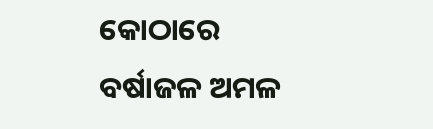କୋଠାରେ ବର୍ଷାଜଳ ଅମଳ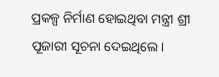ପ୍ରକଳ୍ପ ନିର୍ମାଣ ହୋଇଥିବା ମନ୍ତ୍ରୀ ଶ୍ରୀ ପୂଜାରୀ ସୂଚନା ଦେଇଥିଲେ।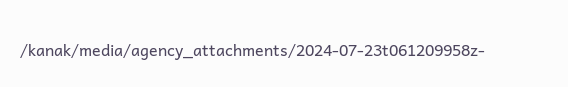/kanak/media/agency_attachments/2024-07-23t061209958z-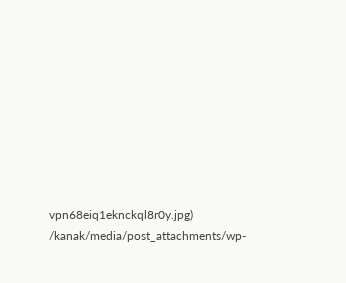vpn68eiq1eknckql8r0y.jpg)
/kanak/media/post_attachments/wp-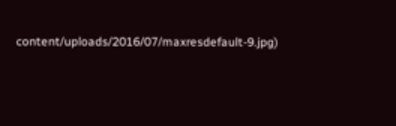content/uploads/2016/07/maxresdefault-9.jpg)